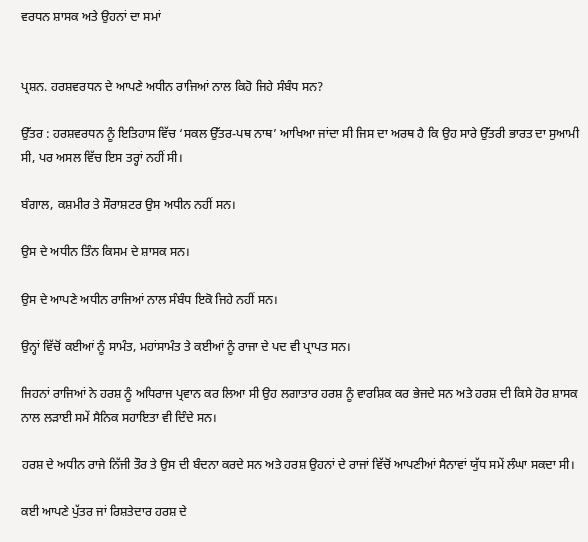ਵਰਧਨ ਸ਼ਾਸਕ ਅਤੇ ਉਹਨਾਂ ਦਾ ਸਮਾਂ


ਪ੍ਰਸ਼ਨ. ਹਰਸ਼ਵਰਧਨ ਦੇ ਆਪਣੇ ਅਧੀਨ ਰਾਜਿਆਂ ਨਾਲ ਕਿਹੋ ਜਿਹੇ ਸੰਬੰਧ ਸਨ?

ਉੱਤਰ : ਹਰਸ਼ਵਰਧਨ ਨੂੰ ਇਤਿਹਾਸ ਵਿੱਚ ‘ਸਕਲ ਉੱਤਰ-ਪਥ ਨਾਥ’ ਆਖਿਆ ਜਾਂਦਾ ਸੀ ਜਿਸ ਦਾ ਅਰਥ ਹੈ ਕਿ ਉਹ ਸਾਰੇ ਉੱਤਰੀ ਭਾਰਤ ਦਾ ਸੁਆਮੀ ਸੀ, ਪਰ ਅਸਲ ਵਿੱਚ ਇਸ ਤਰ੍ਹਾਂ ਨਹੀਂ ਸੀ।

ਬੰਗਾਲ, ਕਸ਼ਮੀਰ ਤੇ ਸੌਰਾਸ਼ਟਰ ਉਸ ਅਧੀਨ ਨਹੀਂ ਸਨ।

ਉਸ ਦੇ ਅਧੀਨ ਤਿੰਨ ਕਿਸਮ ਦੇ ਸ਼ਾਸਕ ਸਨ।

ਉਸ ਦੇ ਆਪਣੇ ਅਧੀਨ ਰਾਜਿਆਂ ਨਾਲ ਸੰਬੰਧ ਇਕੋ ਜਿਹੇ ਨਹੀਂ ਸਨ।

ਉਨ੍ਹਾਂ ਵਿੱਚੋਂ ਕਈਆਂ ਨੂੰ ਸਾਮੰਤ, ਮਹਾਂਸਾਮੰਤ ਤੇ ਕਈਆਂ ਨੂੰ ਰਾਜਾ ਦੇ ਪਦ ਵੀ ਪ੍ਰਾਪਤ ਸਨ।

ਜਿਹਨਾਂ ਰਾਜਿਆਂ ਨੇ ਹਰਸ਼ ਨੂੰ ਅਧਿਰਾਜ ਪ੍ਰਵਾਨ ਕਰ ਲਿਆ ਸੀ ਉਹ ਲਗਾਤਾਰ ਹਰਸ਼ ਨੂੰ ਵਾਰਸ਼ਿਕ ਕਰ ਭੇਜਦੇ ਸਨ ਅਤੇ ਹਰਸ਼ ਦੀ ਕਿਸੇ ਹੋਰ ਸ਼ਾਸਕ ਨਾਲ ਲੜਾਈ ਸਮੇਂ ਸੈਨਿਕ ਸਹਾਇਤਾ ਵੀ ਦਿੰਦੇ ਸਨ।

ਹਰਸ਼ ਦੇ ਅਧੀਨ ਰਾਜੇ ਨਿੱਜੀ ਤੌਰ ਤੇ ਉਸ ਦੀ ਬੰਦਨਾ ਕਰਦੇ ਸਨ ਅਤੇ ਹਰਸ਼ ਉਹਨਾਂ ਦੇ ਰਾਜਾਂ ਵਿੱਚੋਂ ਆਪਣੀਆਂ ਸੈਨਾਵਾਂ ਯੁੱਧ ਸਮੇਂ ਲੰਘਾ ਸਕਦਾ ਸੀ।

ਕਈ ਆਪਣੇ ਪੁੱਤਰ ਜਾਂ ਰਿਸ਼ਤੇਦਾਰ ਹਰਸ਼ ਦੇ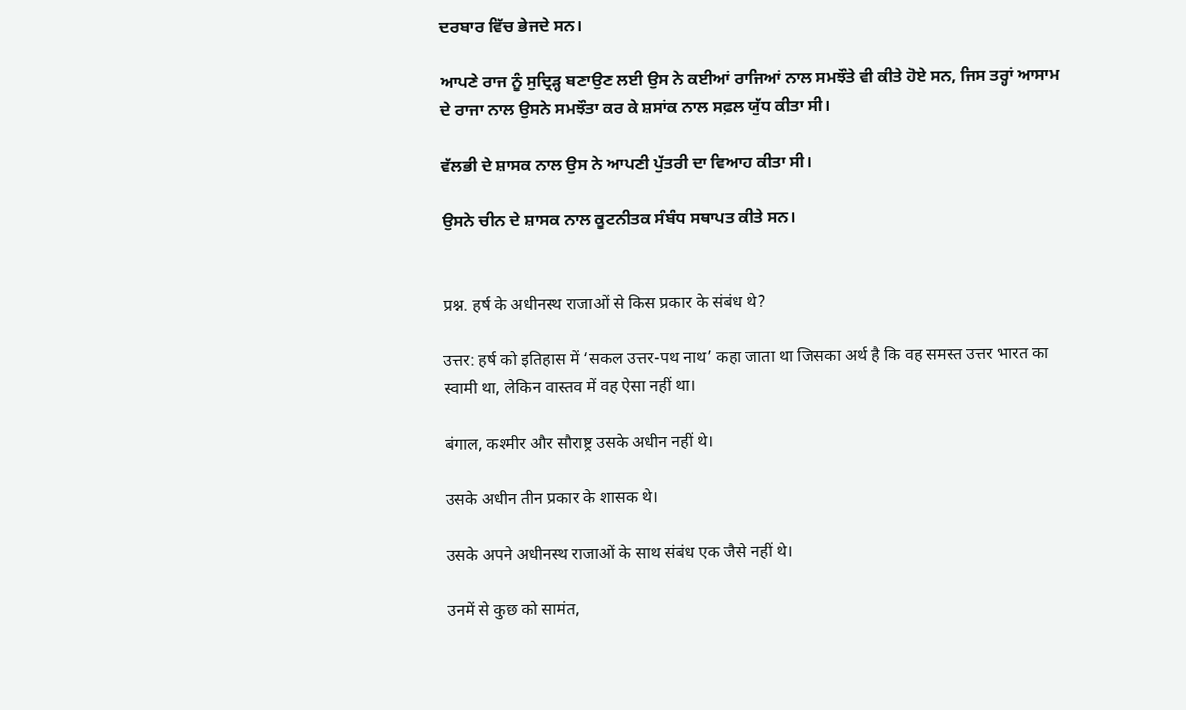ਦਰਬਾਰ ਵਿੱਚ ਭੇਜਦੇ ਸਨ।

ਆਪਣੇ ਰਾਜ ਨੂੰ ਸੁਦ੍ਰਿੜ੍ਹ ਬਣਾਉਣ ਲਈ ਉਸ ਨੇ ਕਈਆਂ ਰਾਜਿਆਂ ਨਾਲ ਸਮਝੌਤੇ ਵੀ ਕੀਤੇ ਹੋਏ ਸਨ, ਜਿਸ ਤਰ੍ਹਾਂ ਆਸਾਮ ਦੇ ਰਾਜਾ ਨਾਲ ਉਸਨੇ ਸਮਝੌਤਾ ਕਰ ਕੇ ਸ਼ਸਾਂਕ ਨਾਲ ਸਫ਼ਲ ਯੁੱਧ ਕੀਤਾ ਸੀ।

ਵੱਲਭੀ ਦੇ ਸ਼ਾਸਕ ਨਾਲ ਉਸ ਨੇ ਆਪਣੀ ਪੁੱਤਰੀ ਦਾ ਵਿਆਹ ਕੀਤਾ ਸੀ।

ਉਸਨੇ ਚੀਨ ਦੇ ਸ਼ਾਸਕ ਨਾਲ ਕੂਟਨੀਤਕ ਸੰਬੰਧ ਸਥਾਪਤ ਕੀਤੇ ਸਨ।


प्रश्न. हर्ष के अधीनस्थ राजाओं से किस प्रकार के संबंध थे?

उत्तर: हर्ष को इतिहास में ‘सकल उत्तर-पथ नाथ’ कहा जाता था जिसका अर्थ है कि वह समस्त उत्तर भारत का स्वामी था, लेकिन वास्तव में वह ऐसा नहीं था।

बंगाल, कश्मीर और सौराष्ट्र उसके अधीन नहीं थे।

उसके अधीन तीन प्रकार के शासक थे।

उसके अपने अधीनस्थ राजाओं के साथ संबंध एक जैसे नहीं थे।

उनमें से कुछ को सामंत,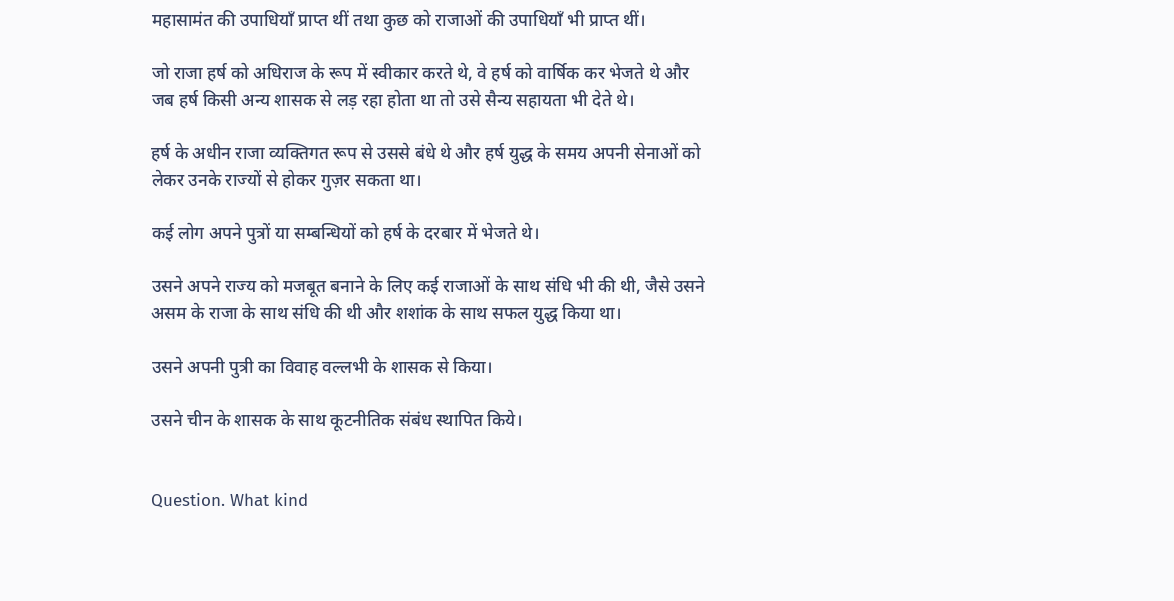महासामंत की उपाधियाँ प्राप्त थीं तथा कुछ को राजाओं की उपाधियाँ भी प्राप्त थीं।

जो राजा हर्ष को अधिराज के रूप में स्वीकार करते थे, वे हर्ष को वार्षिक कर भेजते थे और जब हर्ष किसी अन्य शासक से लड़ रहा होता था तो उसे सैन्य सहायता भी देते थे।

हर्ष के अधीन राजा व्यक्तिगत रूप से उससे बंधे थे और हर्ष युद्ध के समय अपनी सेनाओं को लेकर उनके राज्यों से होकर गुज़र सकता था।

कई लोग अपने पुत्रों या सम्बन्धियों को हर्ष के दरबार में भेजते थे।

उसने अपने राज्य को मजबूत बनाने के लिए कई राजाओं के साथ संधि भी की थी, जैसे उसने असम के राजा के साथ संधि की थी और शशांक के साथ सफल युद्ध किया था।

उसने अपनी पुत्री का विवाह वल्लभी के शासक से किया।

उसने चीन के शासक के साथ कूटनीतिक संबंध स्थापित किये।


Question. What kind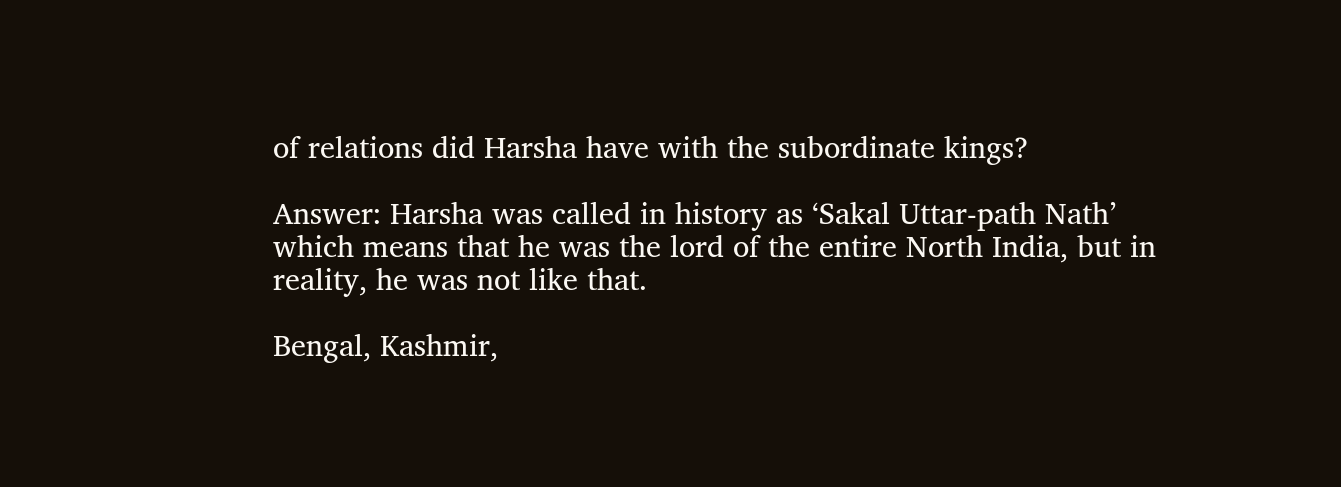of relations did Harsha have with the subordinate kings?

Answer: Harsha was called in history as ‘Sakal Uttar-path Nath’ which means that he was the lord of the entire North India, but in reality, he was not like that.

Bengal, Kashmir,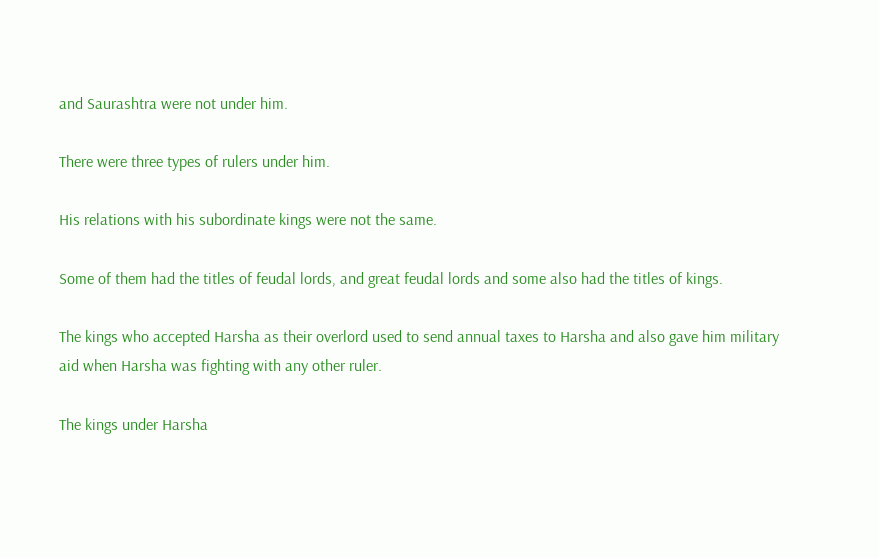and Saurashtra were not under him.

There were three types of rulers under him.

His relations with his subordinate kings were not the same.

Some of them had the titles of feudal lords, and great feudal lords and some also had the titles of kings.

The kings who accepted Harsha as their overlord used to send annual taxes to Harsha and also gave him military aid when Harsha was fighting with any other ruler.

The kings under Harsha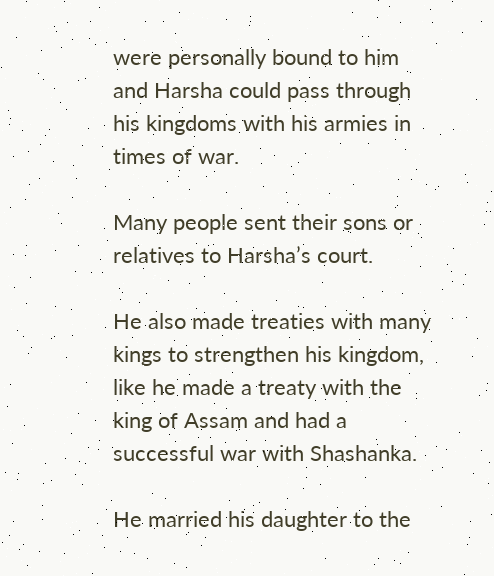were personally bound to him and Harsha could pass through his kingdoms with his armies in times of war.

Many people sent their sons or relatives to Harsha’s court.

He also made treaties with many kings to strengthen his kingdom, like he made a treaty with the king of Assam and had a successful war with Shashanka.

He married his daughter to the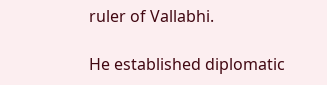ruler of Vallabhi.

He established diplomatic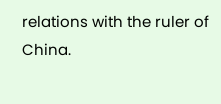relations with the ruler of China.